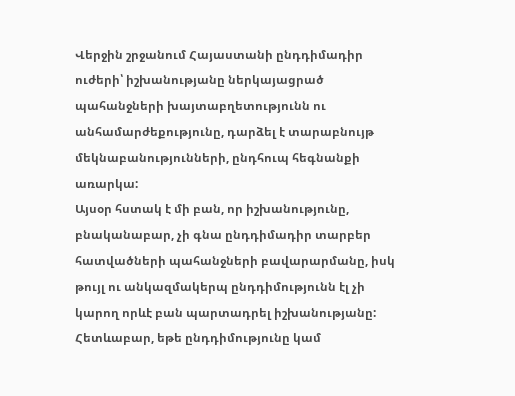Վերջին շրջանում Հայաստանի ընդդիմադիր ուժերի՝ իշխանությանը ներկայացրած պահանջների խայտաբղետությունն ու անհամարժեքությունը, դարձել է տարաբնույթ մեկնաբանությունների, ընդհուպ հեգնանքի առարկա:
Այսօր հստակ է մի բան, որ իշխանությունը, բնականաբար, չի գնա ընդդիմադիր տարբեր հատվածների պահանջների բավարարմանը, իսկ թույլ ու անկազմակերպ ընդդիմությունն էլ չի կարող որևէ բան պարտադրել իշխանությանը:
Հետևաբար, եթե ընդդիմությունը կամ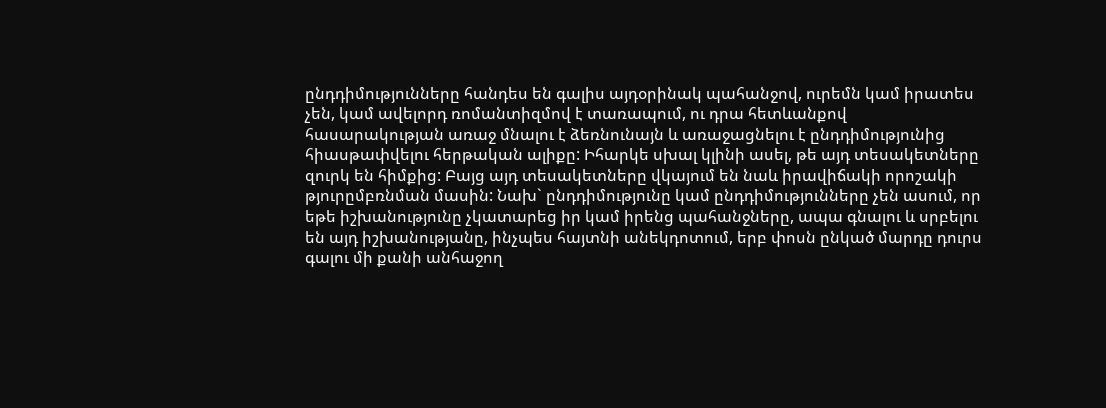ընդդիմությունները հանդես են գալիս այդօրինակ պահանջով, ուրեմն կամ իրատես չեն, կամ ավելորդ ռոմանտիզմով է տառապում, ու դրա հետևանքով հասարակության առաջ մնալու է ձեռնունայն և առաջացնելու է ընդդիմությունից հիասթափվելու հերթական ալիքը: Իհարկե սխալ կլինի ասել, թե այդ տեսակետները զուրկ են հիմքից: Բայց այդ տեսակետները վկայում են նաև իրավիճակի որոշակի թյուրըմբռնման մասին: Նախ` ընդդիմությունը կամ ընդդիմությունները չեն ասում, որ եթե իշխանությունը չկատարեց իր կամ իրենց պահանջները, ապա գնալու և սրբելու են այդ իշխանությանը, ինչպես հայտնի անեկդոտում, երբ փոսն ընկած մարդը դուրս գալու մի քանի անհաջող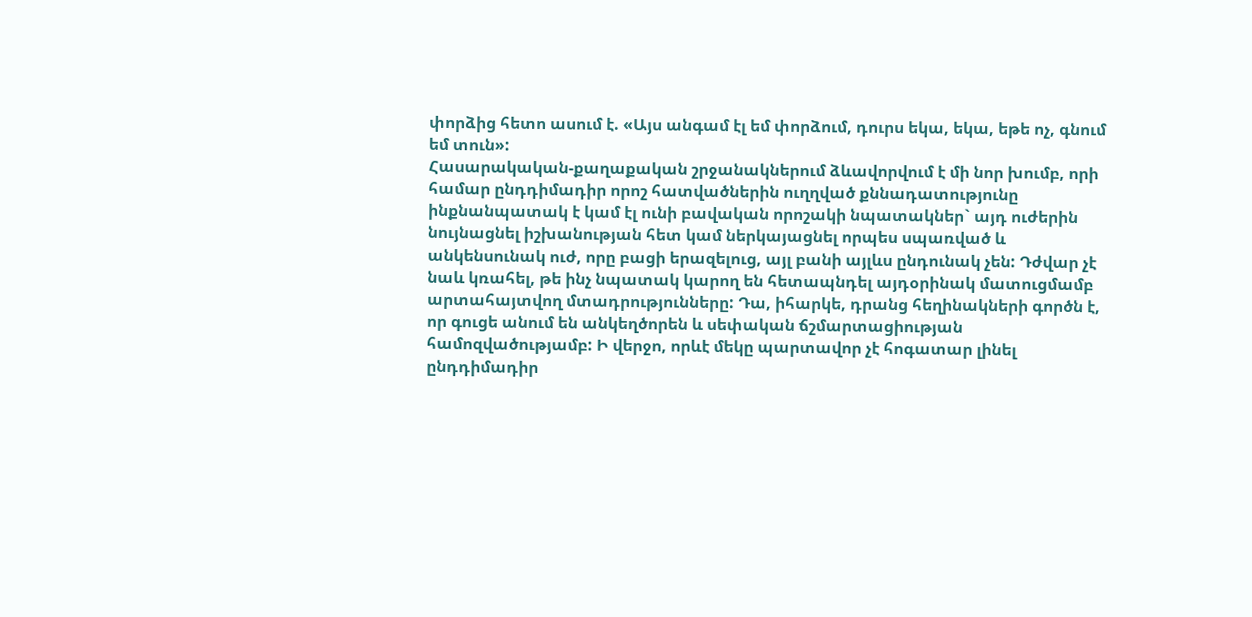փորձից հետո ասում է. «Այս անգամ էլ եմ փորձում, դուրս եկա, եկա, եթե ոչ, գնում եմ տուն»:
Հասարակական-քաղաքական շրջանակներում ձևավորվում է մի նոր խումբ, որի համար ընդդիմադիր որոշ հատվածներին ուղղված քննադատությունը ինքնանպատակ է կամ էլ ունի բավական որոշակի նպատակներ` այդ ուժերին նույնացնել իշխանության հետ կամ ներկայացնել որպես սպառված և անկենսունակ ուժ, որը բացի երազելուց, այլ բանի այլևս ընդունակ չեն: Դժվար չէ նաև կռահել, թե ինչ նպատակ կարող են հետապնդել այդօրինակ մատուցմամբ արտահայտվող մտադրությունները: Դա, իհարկե, դրանց հեղինակների գործն է, որ գուցե անում են անկեղծորեն և սեփական ճշմարտացիության համոզվածությամբ: Ի վերջո, որևէ մեկը պարտավոր չէ հոգատար լինել ընդդիմադիր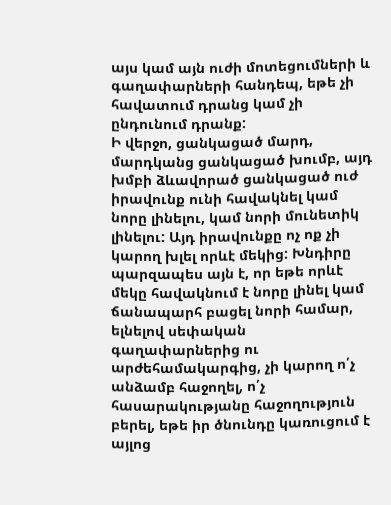այս կամ այն ուժի մոտեցումների և գաղափարների հանդեպ, եթե չի հավատում դրանց կամ չի ընդունում դրանք:
Ի վերջո, ցանկացած մարդ, մարդկանց ցանկացած խումբ, այդ խմբի ձևավորած ցանկացած ուժ իրավունք ունի հավակնել կամ նորը լինելու, կամ նորի մունետիկ լինելու: Այդ իրավունքը ոչ ոք չի կարող խլել որևէ մեկից: Խնդիրը պարզապես այն է, որ եթե որևէ մեկը հավակնում է նորը լինել կամ ճանապարհ բացել նորի համար, ելնելով սեփական գաղափարներից ու արժեհամակարգից, չի կարող ո՛չ անձամբ հաջողել, ո՛չ հասարակությանը հաջողություն բերել, եթե իր ծնունդը կառուցում է այլոց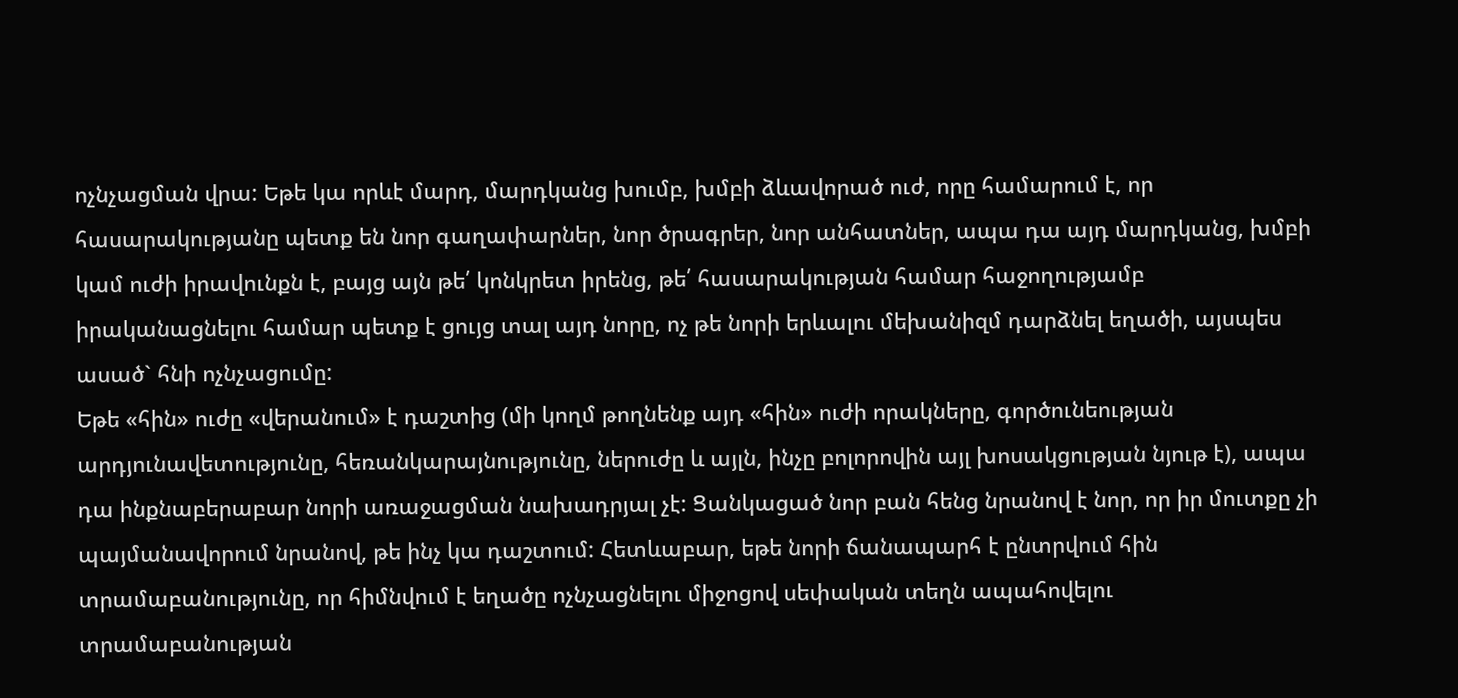ոչնչացման վրա: Եթե կա որևէ մարդ, մարդկանց խումբ, խմբի ձևավորած ուժ, որը համարում է, որ հասարակությանը պետք են նոր գաղափարներ, նոր ծրագրեր, նոր անհատներ, ապա դա այդ մարդկանց, խմբի կամ ուժի իրավունքն է, բայց այն թե՛ կոնկրետ իրենց, թե՛ հասարակության համար հաջողությամբ իրականացնելու համար պետք է ցույց տալ այդ նորը, ոչ թե նորի երևալու մեխանիզմ դարձնել եղածի, այսպես ասած` հնի ոչնչացումը:
Եթե «հին» ուժը «վերանում» է դաշտից (մի կողմ թողնենք այդ «հին» ուժի որակները, գործունեության արդյունավետությունը, հեռանկարայնությունը, ներուժը և այլն, ինչը բոլորովին այլ խոսակցության նյութ է), ապա դա ինքնաբերաբար նորի առաջացման նախադրյալ չէ: Ցանկացած նոր բան հենց նրանով է նոր, որ իր մուտքը չի պայմանավորում նրանով, թե ինչ կա դաշտում: Հետևաբար, եթե նորի ճանապարհ է ընտրվում հին տրամաբանությունը, որ հիմնվում է եղածը ոչնչացնելու միջոցով սեփական տեղն ապահովելու տրամաբանության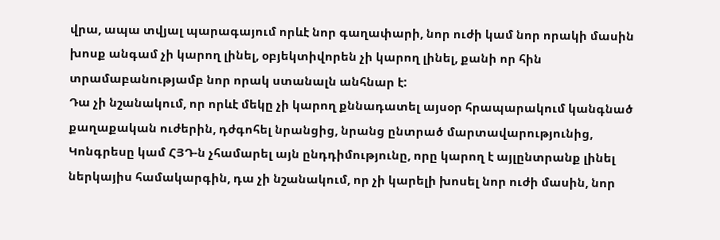վրա, ապա տվյալ պարագայում որևէ նոր գաղափարի, նոր ուժի կամ նոր որակի մասին խոսք անգամ չի կարող լինել, օբյեկտիվորեն չի կարող լինել, քանի որ հին տրամաբանությամբ նոր որակ ստանալն անհնար է:
Դա չի նշանակում, որ որևէ մեկը չի կարող քննադատել այսօր հրապարակում կանգնած քաղաքական ուժերին, դժգոհել նրանցից, նրանց ընտրած մարտավարությունից, Կոնգրեսը կամ ՀՅԴ-ն չհամարել այն ընդդիմությունը, որը կարող է այլընտրանք լինել ներկայիս համակարգին, դա չի նշանակում, որ չի կարելի խոսել նոր ուժի մասին, նոր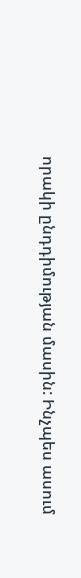որակի ընդդիմության մասին: Ինչպես ասում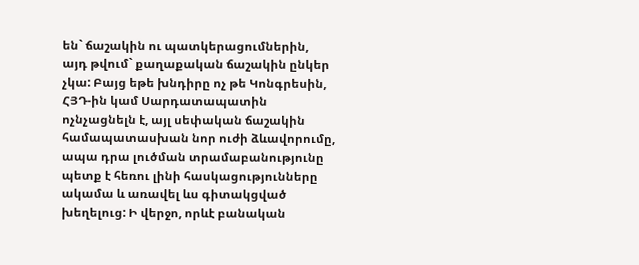են` ճաշակին ու պատկերացումներին, այդ թվում` քաղաքական ճաշակին ընկեր չկա: Բայց եթե խնդիրը ոչ թե Կոնգրեսին, ՀՅԴ-ին կամ Սարդատապատին ոչնչացնելն է, այլ սեփական ճաշակին համապատասխան նոր ուժի ձևավորումը, ապա դրա լուծման տրամաբանությունը պետք է հեռու լինի հասկացությունները ակամա և առավել ևս գիտակցված խեղելուց: Ի վերջո, որևէ բանական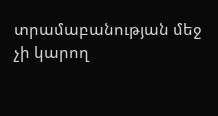տրամաբանության մեջ չի կարող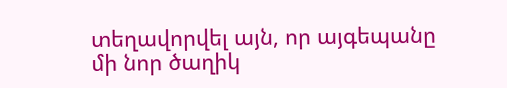տեղավորվել այն, որ այգեպանը մի նոր ծաղիկ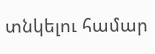տնկելու համար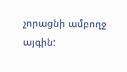չորացնի ամբողջ այգին: